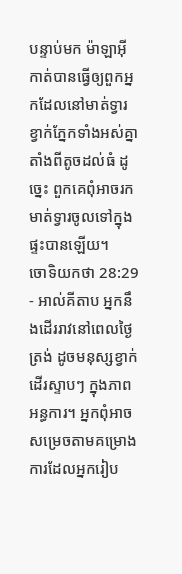បន្ទាប់មក ម៉ាឡាអ៊ីកាត់បានធ្វើឲ្យពួកអ្នកដែលនៅមាត់ទ្វារ ខ្វាក់ភ្នែកទាំងអស់គ្នា តាំងពីតូចដល់ធំ ដូច្នេះ ពួកគេពុំអាចរកមាត់ទ្វារចូលទៅក្នុងផ្ទះបានឡើយ។
ចោទិយកថា 28:29 - អាល់គីតាប អ្នកនឹងដើររាវនៅពេលថ្ងៃត្រង់ ដូចមនុស្សខ្វាក់ដើរស្ទាបៗ ក្នុងភាពអន្ធការ។ អ្នកពុំអាចសម្រេចតាមគម្រោងការដែលអ្នករៀប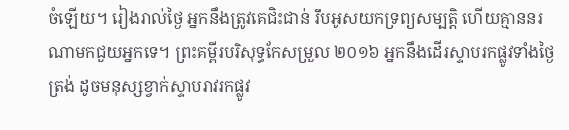ចំឡើយ។ រៀងរាល់ថ្ងៃ អ្នកនឹងត្រូវគេជិះជាន់ រឹបអូសយកទ្រព្យសម្បត្តិ ហើយគ្មាននរណាមកជួយអ្នកទេ។ ព្រះគម្ពីរបរិសុទ្ធកែសម្រួល ២០១៦ អ្នកនឹងដើរស្ទាបរកផ្លូវទាំងថ្ងៃត្រង់ ដូចមនុស្សខ្វាក់ស្ទាបរាវរកផ្លូវ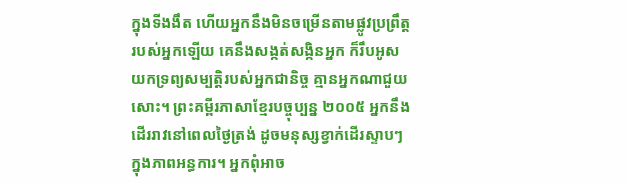ក្នុងទីងងឹត ហើយអ្នកនឹងមិនចម្រើនតាមផ្លូវប្រព្រឹត្តរបស់អ្នកឡើយ គេនឹងសង្កត់សង្កិនអ្នក ក៏រឹបអូសយកទ្រព្យសម្បត្តិរបស់អ្នកជានិច្ច គ្មានអ្នកណាជួយសោះ។ ព្រះគម្ពីរភាសាខ្មែរបច្ចុប្បន្ន ២០០៥ អ្នកនឹងដើររាវនៅពេលថ្ងៃត្រង់ ដូចមនុស្សខ្វាក់ដើរស្ទាបៗ ក្នុងភាពអន្ធការ។ អ្នកពុំអាច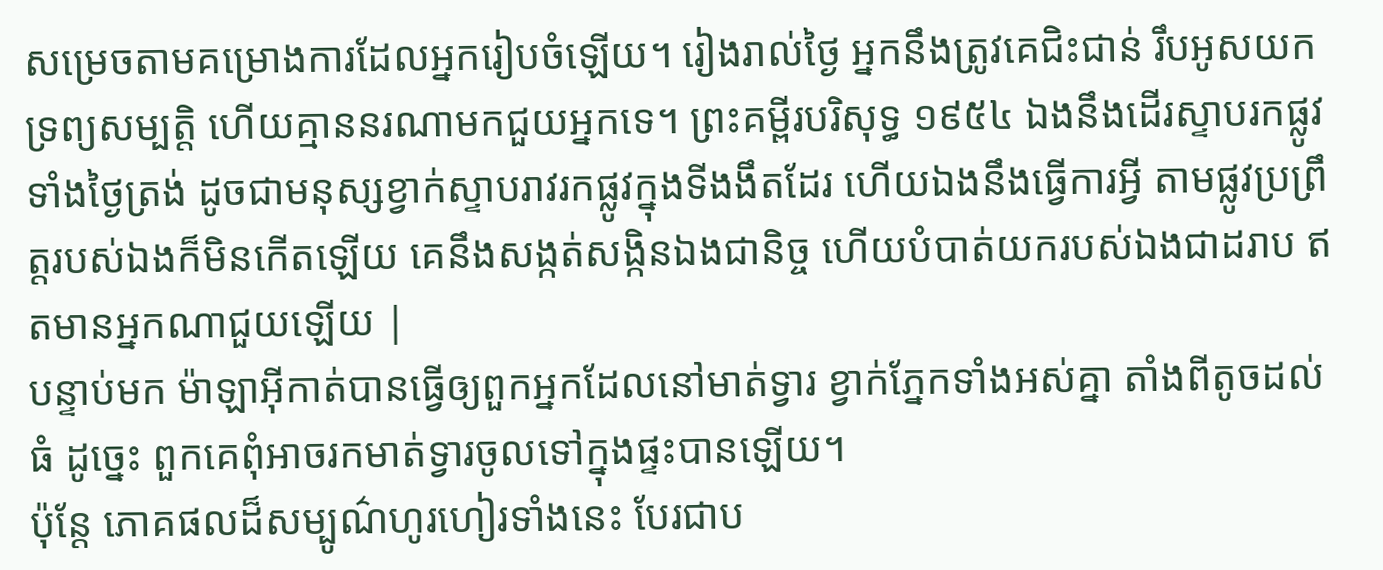សម្រេចតាមគម្រោងការដែលអ្នករៀបចំឡើយ។ រៀងរាល់ថ្ងៃ អ្នកនឹងត្រូវគេជិះជាន់ រឹបអូសយកទ្រព្យសម្បត្តិ ហើយគ្មាននរណាមកជួយអ្នកទេ។ ព្រះគម្ពីរបរិសុទ្ធ ១៩៥៤ ឯងនឹងដើរស្ទាបរកផ្លូវទាំងថ្ងៃត្រង់ ដូចជាមនុស្សខ្វាក់ស្ទាបរាវរកផ្លូវក្នុងទីងងឹតដែរ ហើយឯងនឹងធ្វើការអ្វី តាមផ្លូវប្រព្រឹត្តរបស់ឯងក៏មិនកើតឡើយ គេនឹងសង្កត់សង្កិនឯងជានិច្ច ហើយបំបាត់យករបស់ឯងជាដរាប ឥតមានអ្នកណាជួយឡើយ |
បន្ទាប់មក ម៉ាឡាអ៊ីកាត់បានធ្វើឲ្យពួកអ្នកដែលនៅមាត់ទ្វារ ខ្វាក់ភ្នែកទាំងអស់គ្នា តាំងពីតូចដល់ធំ ដូច្នេះ ពួកគេពុំអាចរកមាត់ទ្វារចូលទៅក្នុងផ្ទះបានឡើយ។
ប៉ុន្តែ ភោគផលដ៏សម្បូណ៌ហូរហៀរទាំងនេះ បែរជាប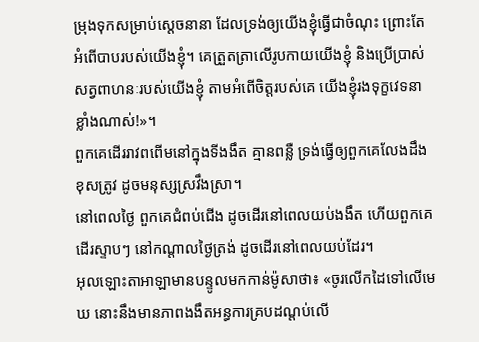ម្រុងទុកសម្រាប់ស្ដេចនានា ដែលទ្រង់ឲ្យយើងខ្ញុំធ្វើជាចំណុះ ព្រោះតែអំពើបាបរបស់យើងខ្ញុំ។ គេត្រួតត្រាលើរូបកាយយើងខ្ញុំ និងប្រើប្រាស់សត្វពាហនៈរបស់យើងខ្ញុំ តាមអំពើចិត្តរបស់គេ យើងខ្ញុំរងទុក្ខវេទនាខ្លាំងណាស់!»។
ពួកគេដើររាវពពើមនៅក្នុងទីងងឹត គ្មានពន្លឺ ទ្រង់ធ្វើឲ្យពួកគេលែងដឹងខុសត្រូវ ដូចមនុស្សស្រវឹងស្រា។
នៅពេលថ្ងៃ ពួកគេជំពប់ជើង ដូចដើរនៅពេលយប់ងងឹត ហើយពួកគេដើរស្ទាបៗ នៅកណ្ដាលថ្ងៃត្រង់ ដូចដើរនៅពេលយប់ដែរ។
អុលឡោះតាអាឡាមានបន្ទូលមកកាន់ម៉ូសាថា៖ «ចូរលើកដៃទៅលើមេឃ នោះនឹងមានភាពងងឹតអន្ធការគ្របដណ្តប់លើ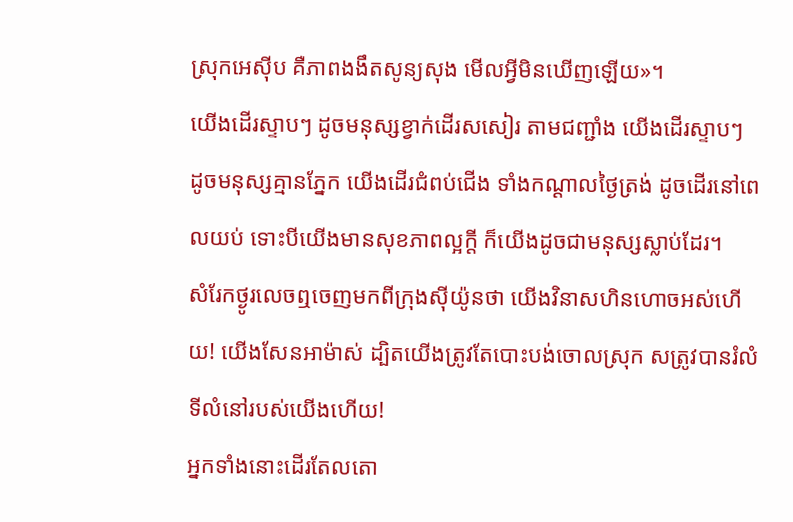ស្រុកអេស៊ីប គឺភាពងងឹតសូន្យសុង មើលអ្វីមិនឃើញឡើយ»។
យើងដើរស្ទាបៗ ដូចមនុស្សខ្វាក់ដើរសសៀរ តាមជញ្ជាំង យើងដើរស្ទាបៗ ដូចមនុស្សគ្មានភ្នែក យើងដើរជំពប់ជើង ទាំងកណ្ដាលថ្ងៃត្រង់ ដូចដើរនៅពេលយប់ ទោះបីយើងមានសុខភាពល្អក្ដី ក៏យើងដូចជាមនុស្សស្លាប់ដែរ។
សំរែកថ្ងូរលេចឮចេញមកពីក្រុងស៊ីយ៉ូនថា យើងវិនាសហិនហោចអស់ហើយ! យើងសែនអាម៉ាស់ ដ្បិតយើងត្រូវតែបោះបង់ចោលស្រុក សត្រូវបានរំលំទីលំនៅរបស់យើងហើយ!
អ្នកទាំងនោះដើរតែលតោ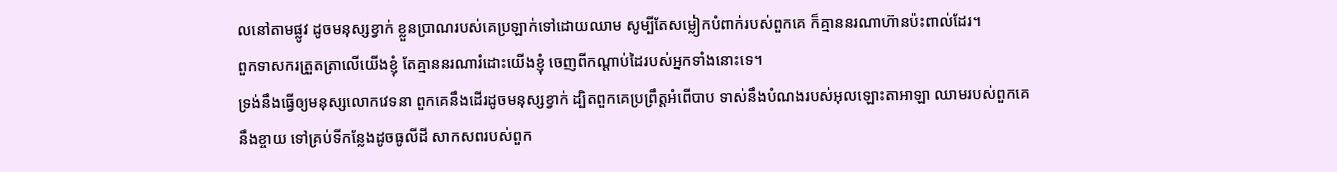លនៅតាមផ្លូវ ដូចមនុស្សខ្វាក់ ខ្លួនប្រាណរបស់គេប្រឡាក់ទៅដោយឈាម សូម្បីតែសម្លៀកបំពាក់របស់ពួកគេ ក៏គ្មាននរណាហ៊ានប៉ះពាល់ដែរ។
ពួកទាសករត្រួតត្រាលើយើងខ្ញុំ តែគ្មាននរណារំដោះយើងខ្ញុំ ចេញពីកណ្ដាប់ដៃរបស់អ្នកទាំងនោះទេ។
ទ្រង់នឹងធ្វើឲ្យមនុស្សលោកវេទនា ពួកគេនឹងដើរដូចមនុស្សខ្វាក់ ដ្បិតពួកគេប្រព្រឹត្តអំពើបាប ទាស់នឹងបំណងរបស់អុលឡោះតាអាឡា ឈាមរបស់ពួកគេនឹងខ្ចាយ ទៅគ្រប់ទីកន្លែងដូចធូលីដី សាកសពរបស់ពួក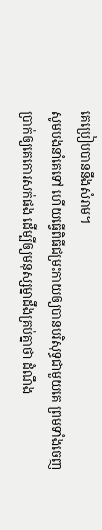គេប្រៀបបាននឹងសំរាម។
សូមបងនាំគេទៅ ហើយធ្វើពិធីជម្រះកាយឲ្យបានបរិសុទ្ធជាមួយគេ ព្រមទាំងចេញប្រាក់ឲ្យគេកោរសក់ផង ដើម្បីឲ្យមនុស្សម្នាដឹងគ្រប់គ្នាថា ដំណឹង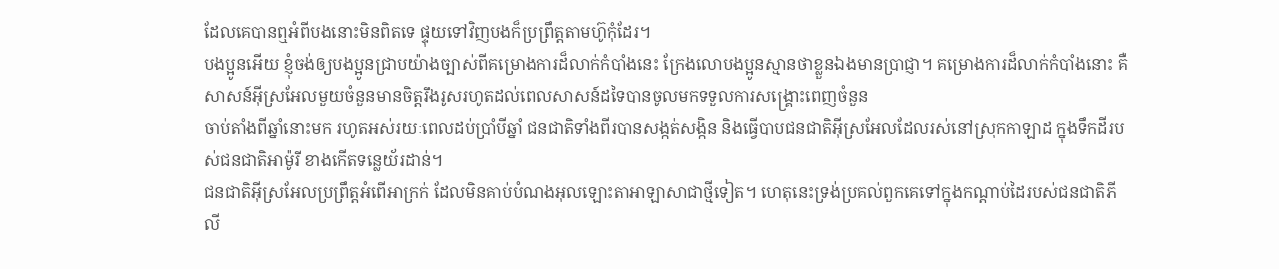ដែលគេបានឮអំពីបងនោះមិនពិតទេ ផ្ទុយទៅវិញបងក៏ប្រព្រឹត្ដតាមហ៊ូកុំដែរ។
បងប្អូនអើយ ខ្ញុំចង់ឲ្យបងប្អូនជ្រាបយ៉ាងច្បាស់ពីគម្រោងការដ៏លាក់កំបាំងនេះ ក្រែងលោបងប្អូនស្មានថាខ្លួនឯងមានប្រាជ្ញា។ គម្រោងការដ៏លាក់កំបាំងនោះ គឺសាសន៍អ៊ីស្រអែលមួយចំនួនមានចិត្ដរឹងរូសរហូតដល់ពេលសាសន៍ដទៃបានចូលមកទទួលការសង្គ្រោះពេញចំនួន
ចាប់តាំងពីឆ្នាំនោះមក រហូតអស់រយៈពេលដប់ប្រាំបីឆ្នាំ ជនជាតិទាំងពីរបានសង្កត់សង្កិន និងធ្វើបាបជនជាតិអ៊ីស្រអែលដែលរស់នៅស្រុកកាឡាដ ក្នុងទឹកដីរបស់ជនជាតិអាម៉ូរី ខាងកើតទន្លេយ័រដាន់។
ជនជាតិអ៊ីស្រអែលប្រព្រឹត្តអំពើអាក្រក់ ដែលមិនគាប់បំណងអុលឡោះតាអាឡាសាជាថ្មីទៀត។ ហេតុនេះទ្រង់ប្រគល់ពួកគេទៅក្នុងកណ្តាប់ដៃរបស់ជនជាតិភីលី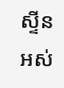ស្ទីន អស់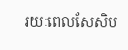រយៈពេលសែសិប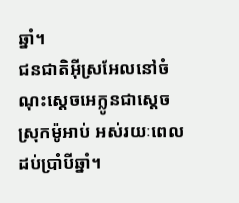ឆ្នាំ។
ជនជាតិអ៊ីស្រអែលនៅចំណុះស្តេចអេក្លូនជាស្តេចស្រុកម៉ូអាប់ អស់រយៈពេលដប់ប្រាំបីឆ្នាំ។